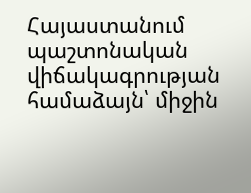Հայաստանում պաշտոնական վիճակագրության համաձայն՝ միջին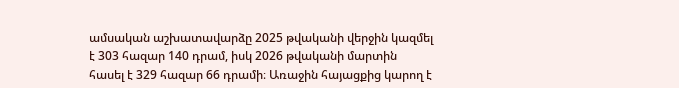ամսական աշխատավարձը 2025 թվականի վերջին կազմել է 303 հազար 140 դրամ, իսկ 2026 թվականի մարտին հասել է 329 հազար 66 դրամի։ Առաջին հայացքից կարող է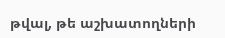թվալ, թե աշխատողների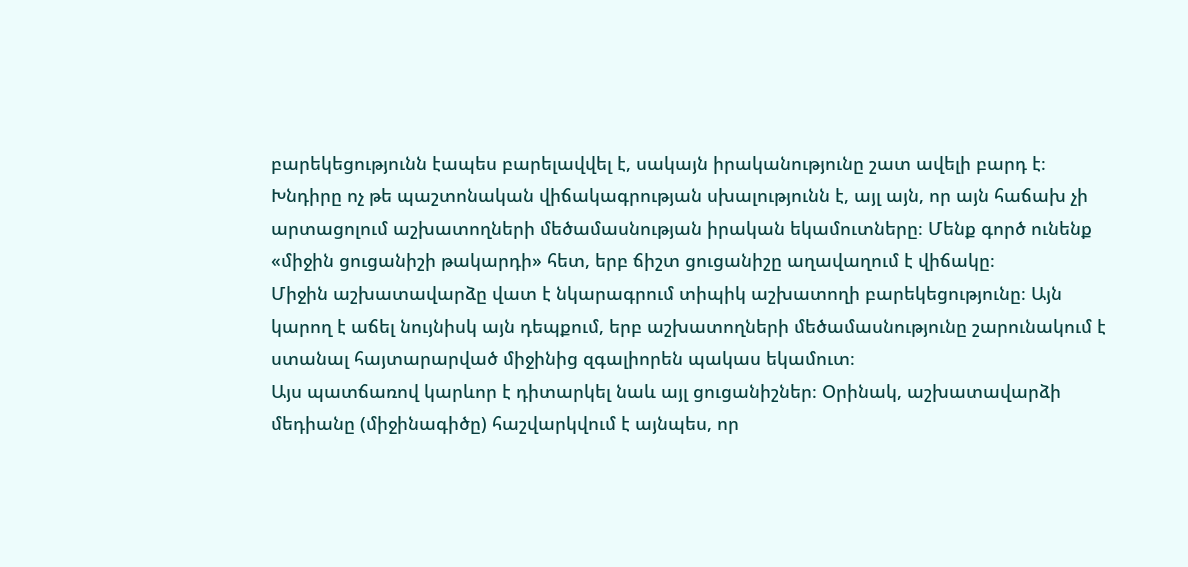բարեկեցությունն էապես բարելավվել է, սակայն իրականությունը շատ ավելի բարդ է։
Խնդիրը ոչ թե պաշտոնական վիճակագրության սխալությունն է, այլ այն, որ այն հաճախ չի արտացոլում աշխատողների մեծամասնության իրական եկամուտները։ Մենք գործ ունենք «միջին ցուցանիշի թակարդի» հետ, երբ ճիշտ ցուցանիշը աղավաղում է վիճակը։
Միջին աշխատավարձը վատ է նկարագրում տիպիկ աշխատողի բարեկեցությունը։ Այն կարող է աճել նույնիսկ այն դեպքում, երբ աշխատողների մեծամասնությունը շարունակում է ստանալ հայտարարված միջինից զգալիորեն պակաս եկամուտ։
Այս պատճառով կարևոր է դիտարկել նաև այլ ցուցանիշներ։ Օրինակ, աշխատավարձի մեդիանը (միջինագիծը) հաշվարկվում է այնպես, որ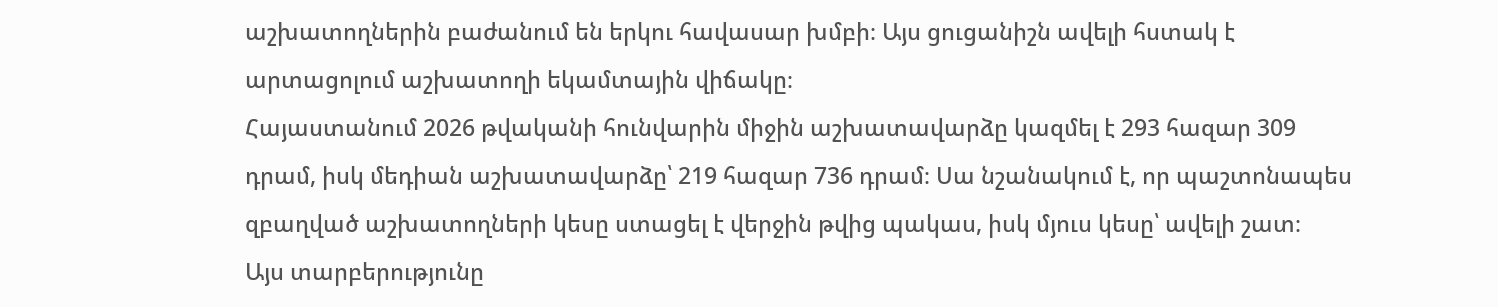աշխատողներին բաժանում են երկու հավասար խմբի։ Այս ցուցանիշն ավելի հստակ է արտացոլում աշխատողի եկամտային վիճակը։
Հայաստանում 2026 թվականի հունվարին միջին աշխատավարձը կազմել է 293 հազար 309 դրամ, իսկ մեդիան աշխատավարձը՝ 219 հազար 736 դրամ։ Սա նշանակում է, որ պաշտոնապես զբաղված աշխատողների կեսը ստացել է վերջին թվից պակաս, իսկ մյուս կեսը՝ ավելի շատ։
Այս տարբերությունը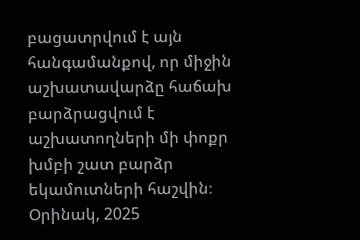բացատրվում է այն հանգամանքով, որ միջին աշխատավարձը հաճախ բարձրացվում է աշխատողների մի փոքր խմբի շատ բարձր եկամուտների հաշվին։ Օրինակ, 2025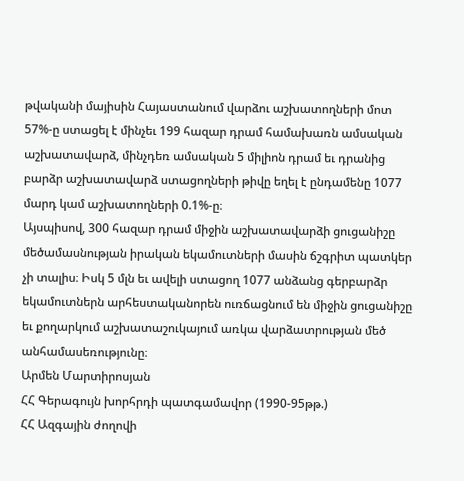թվականի մայիսին Հայաստանում վարձու աշխատողների մոտ 57%-ը ստացել է մինչեւ 199 հազար դրամ համախառն ամսական աշխատավարձ, մինչդեռ ամսական 5 միլիոն դրամ եւ դրանից բարձր աշխատավարձ ստացողների թիվը եղել է ընդամենը 1077 մարդ կամ աշխատողների 0.1%-ը։
Այսպիսով, 300 հազար դրամ միջին աշխատավարձի ցուցանիշը մեծամասնության իրական եկամուտների մասին ճշգրիտ պատկեր չի տալիս։ Իսկ 5 մլն եւ ավելի ստացող 1077 անձանց գերբարձր եկամուտներն արհեստականորեն ուռճացնում են միջին ցուցանիշը եւ քողարկում աշխատաշուկայում առկա վարձատրության մեծ անհամասեռությունը։
Արմեն Մարտիրոսյան
ՀՀ Գերագույն խորհրդի պատգամավոր (1990-95թթ.)
ՀՀ Ազգային ժողովի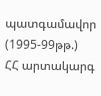պատգամավոր (1995-99թթ.)
ՀՀ արտակարգ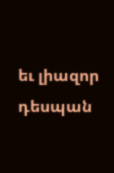եւ լիազոր դեսպան